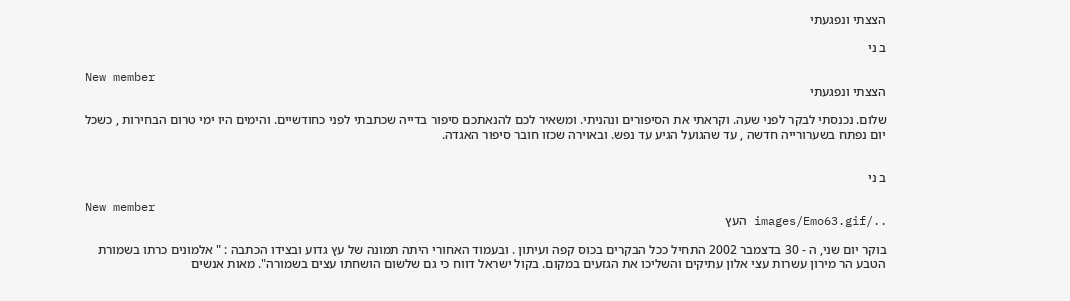הצצתי ונפגעתי

ב ני

New member
הצצתי ונפגעתי

שלום. נכנסתי לבקר לפני שעה. וקראתי את הסיפורים ונהניתי. ומשאיר לכם להנאתכם סיפור בדייה שכתבתי לפני כחודשיים. והימים היו ימי טרום הבחירות , כשכל יום נפתח בשערורייה חדשה , עד שהגועל הגיע עד נפש. ובאוירה שכזו חובר סיפור האגדה.


ב ני

New member
../images/Emo63.gif העץ

בוקר יום שני, ה - 30 בדצמבר 2002 התחיל ככל הבקרים בכוס קפה ועיתון . ובעמוד האחורי היתה תמונה של עץ גדוע ובצידו הכתבה : " אלמונים כרתו בשמורת הטבע הר מירון עשרות עצי אלון עתיקים והשליכו את הגזעים במקום. בקול ישראל דווח כי גם שלשום הושחתו עצים בשמורה". מאות אנשים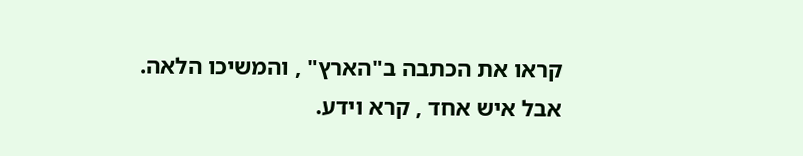קראו את הכתבה ב"הארץ" , והמשיכו הלאה. אבל איש אחד , קרא וידע.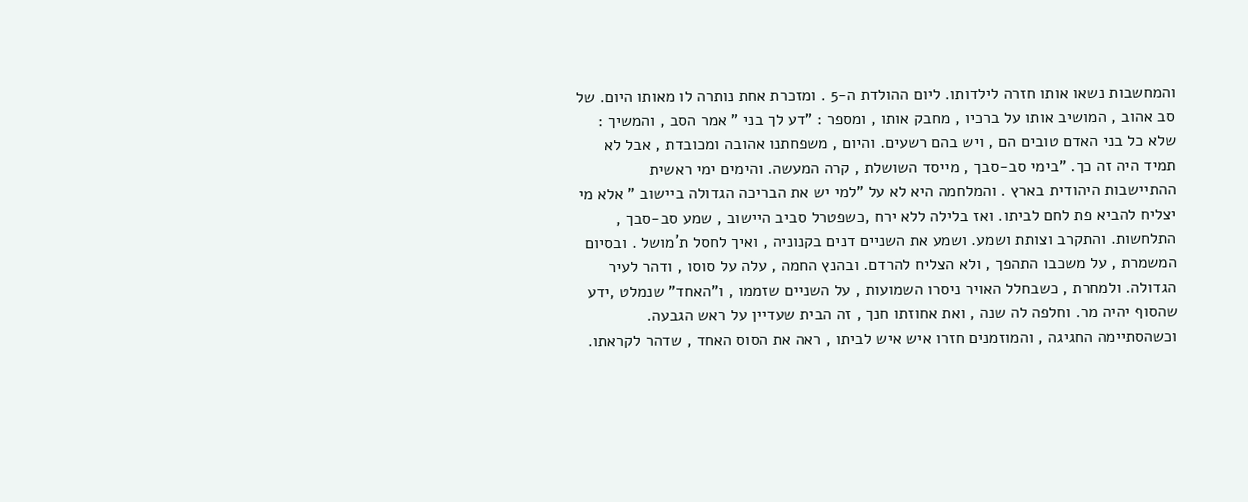והמחשבות נשאו אותו חזרה לילדותו. ליום ההולדת ה-5 . ומזכרת אחת נותרה לו מאותו היום. של סב אהוב , המושיב אותו על ברכיו , מחבק אותו , ומספר : "דע לך בני " אמר הסב , והמשיך : שלא כל בני האדם טובים הם , ויש בהם רשעים. והיום , משפחתנו אהובה ומכובדת , אבל לא תמיד היה זה כך. "בימי סב-סבך , מייסד השושלת , קרה המעשה. והימים ימי ראשית ההתיישבות היהודית בארץ . והמלחמה היא לא על "למי יש את הבריכה הגדולה ביישוב " אלא מי יצליח להביא פת לחם לביתו. ואז בלילה ללא ירח ,כשפטרל סביב היישוב , שמע סב-סבך , התלחשות. והתקרב וצותת ושמע. ושמע את השניים דנים בקנוניה , ואיך לחסל ת´מושל . ובסיום המשמרת , על משכבו התהפך , ולא הצליח להרדם. ובהנץ החמה , עלה על סוסו , ודהר לעיר הגדולה. ולמחרת , כשבחלל האויר ניסרו השמועות , על השניים שזממו , ו"האחד" שנמלט ,ידע שהסוף יהיה מר. וחלפה לה שנה , ואת אחוזתו חנך , זה הבית שעדיין על ראש הגבעה. וכשהסתיימה החגיגה , והמוזמנים חזרו איש איש לביתו , ראה את הסוס האחד , שדהר לקראתו.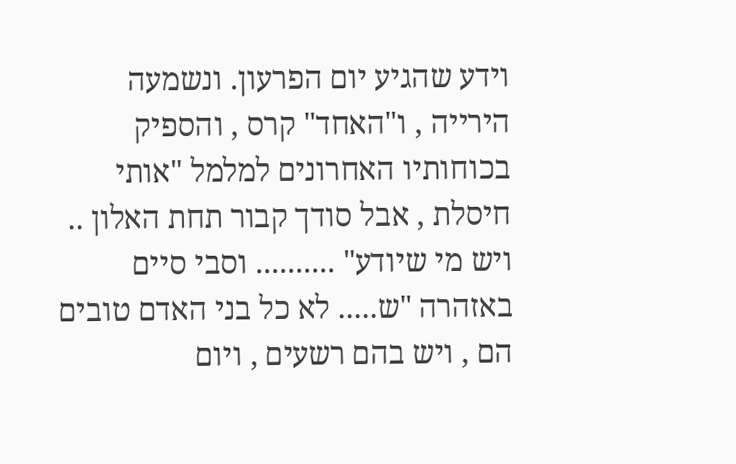וידע שהגיע יום הפרעון. ונשמעה הירייה , ו"האחד" קרס , והספיק בכוחותיו האחרונים למלמל "אותי חיסלת , אבל סודך קבור תחת האלון .. ויש מי שיודע" .......... וסבי סיים באזהרה "ש..... לא כל בני האדם טובים הם , ויש בהם רשעים , ויום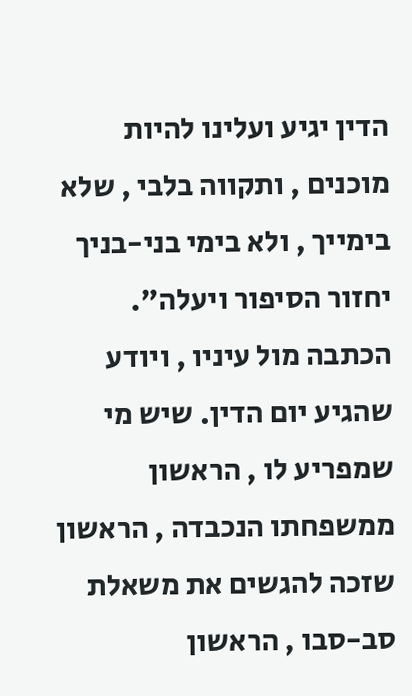הדין יגיע ועלינו להיות מוכנים , ותקווה בלבי , שלא בימייך , ולא בימי בני-בניך יחזור הסיפור ויעלה". הכתבה מול עיניו , ויודע שהגיע יום הדין. שיש מי שמפריע לו , הראשון ממשפחתו הנכבדה , הראשון שזכה להגשים את משאלת סב-סבו , הראשון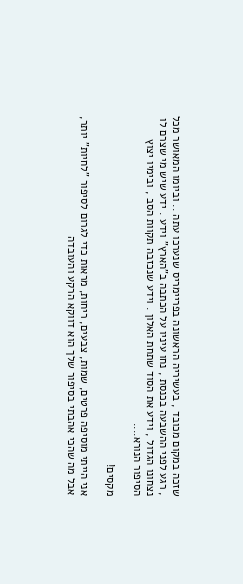שזכה במקום מכובד , בעשיריה הראשונה בפריימריס שנערכו עתה .. וביומו המאושר מכל , רגע לפני ההשבעה בכנסת , נחו עיניו על הכתבה ב"הארץ" וידע . ידע שיש מי שצרם לו נצחונו הגדול , וידע את הסוד שתחת האלון . וידע שנכזבה תקוות הסב , ובימיו יצוץ הסיפור הנורא....

מקסים!

אני הייתי מוסיפה פרטים, שמות, צבעים, ריחות, מראות כדי לגרום לסיפור "לחיות" יותר, אבל מה שהכי אהבתי בסיפור שלך הוא דווקא הרקע והעובדה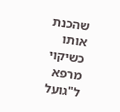שהכנת אותו כשיקוי מרפא ל"גועל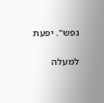נפש". יפעת

למעלה